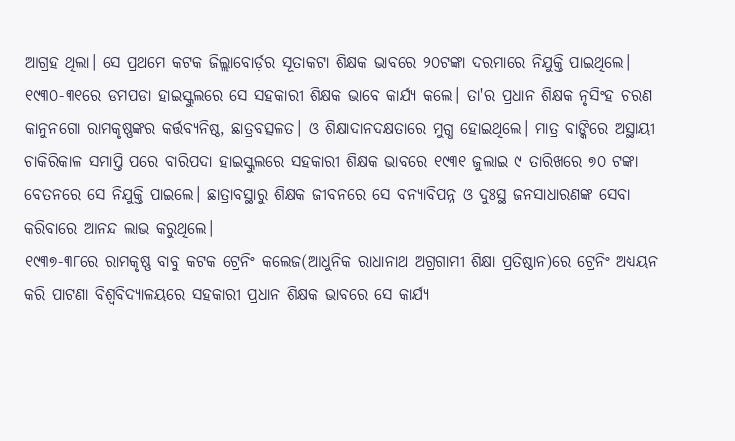ଆଗ୍ରହ ଥିଲା। ସେ ପ୍ରଥମେ କଟକ ଜିଲ୍ଲାବୋର୍ଡ଼ର ସୂତାକଟା ଶିକ୍ଷକ ଭାବରେ ୨୦ଟଙ୍କା ଦରମାରେ ନିଯୁକ୍ତି ପାଇଥିଲେ। ୧୯୩୦-୩୧ରେ ଡମପଡା ହାଇସ୍କୁଲରେ ସେ ସହକାରୀ ଶିକ୍ଷକ ଭାବେ କାର୍ଯ୍ଯ କଲେ। ତା'ର ପ୍ରଧାନ ଶିକ୍ଷକ ନୃସିଂହ ଚରଣ କାନୁନଗୋ ରାମକୃଷ୍ଣଙ୍କର କର୍ତ୍ତବ୍ଯନିଷ୍ଠ, ଛାତ୍ରବତ୍ସଳତ। ଓ ଶିକ୍ଷାଦାନଦକ୍ଷତାରେ ମୁଗ୍ଧ ହୋଇଥିଲେ। ମାତ୍ର ବାଙ୍କିରେ ଅସ୍ଥାୟୀ ଚାକିରିକାଳ ସମାପ୍ତି ପରେ ବାରିପଦା ହାଇସ୍କୁଲରେ ସହକାରୀ ଶିକ୍ଷକ ଭାବରେ ୧୯୩୧ ଜୁଲାଇ ୯ ତାରିଖରେ ୭୦ ଟଙ୍କା ବେତନରେ ସେ ନିଯୁକ୍ତି ପାଇଲେ। ଛାତ୍ରାବସ୍ଥାରୁ ଶିକ୍ଷକ ଜୀବନରେ ସେ ବନ୍ଯାବିପନ୍ନ ଓ ଦୁଃସ୍ଥ ଜନସାଧାରଣଙ୍କ ସେବା କରିବାରେ ଆନନ୍ଦ ଲାଭ କରୁଥିଲେ।
୧୯୩୭-୩୮ରେ ରାମକୃଷ୍ଣ ବାବୁ କଟକ ଟ୍ରେନିଂ କଲେଜ(ଆଧୁନିକ ରାଧାନାଥ ଅଗ୍ରଗାମୀ ଶିକ୍ଷା ପ୍ରତିଷ୍ଠାନ)ରେ ଟ୍ରେନିଂ ଅଧ୍ଯୟନ କରି ପାଟଣା ବିଶ୍ୱବିଦ୍ଯାଳୟରେ ସହକାରୀ ପ୍ରଧାନ ଶିକ୍ଷକ ଭାବରେ ସେ କାର୍ଯ୍ଯ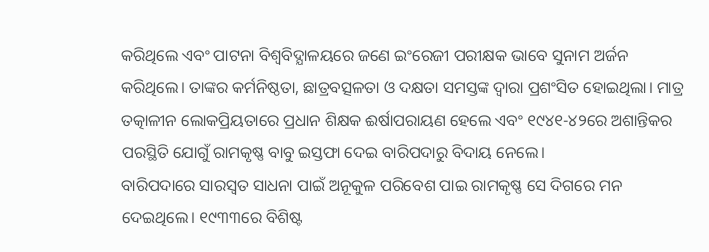କରିଥିଲେ ଏବଂ ପାଟନା ବିଶ୍ୱବିଦ୍ଯାଳୟରେ ଜଣେ ଇଂରେଜୀ ପରୀକ୍ଷକ ଭାବେ ସୁନାମ ଅର୍ଜନ କରିଥିଲେ। ତାଙ୍କର କର୍ମନିଷ୍ଠତା, ଛାତ୍ରବତ୍ସଳତା ଓ ଦକ୍ଷତା ସମସ୍ତଙ୍କ ଦ୍ୱାରା ପ୍ରଶଂସିତ ହୋଇଥିଲା। ମାତ୍ର ତତ୍କାଳୀନ ଲୋକପ୍ରିୟତାରେ ପ୍ରଧାନ ଶିକ୍ଷକ ଈର୍ଷାପରାୟଣ ହେଲେ ଏବଂ ୧୯୪୧-୪୨ରେ ଅଶାନ୍ତିକର ପରସ୍ଥିତି ଯୋଗୁଁ ରାମକୃଷ୍ଣ ବାବୁ ଇସ୍ତଫା ଦେଇ ବାରିପଦାରୁ ବିଦାୟ ନେଲେ।
ବାରିପଦାରେ ସାରସ୍ୱତ ସାଧନା ପାଇଁ ଅନୂକୁଳ ପରିବେଶ ପାଇ ରାମକୃଷ୍ଣ ସେ ଦିଗରେ ମନ ଦେଇଥିଲେ। ୧୯୩୩ରେ ବିଶିଷ୍ଟ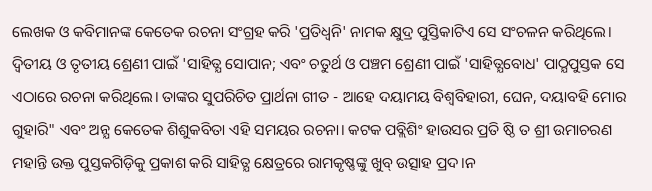ଲେଖକ ଓ କବିମାନଙ୍କ କେତେକ ରଚନା ସଂଗ୍ରହ କରି 'ପ୍ରତିଧ୍ୱନି' ନାମକ କ୍ଷୁଦ୍ର ପୁସ୍ତିକାଟିଏ ସେ ସଂଚଳନ କରିଥିଲେ। ଦ୍ୱିତୀୟ ଓ ତୃତୀୟ ଶ୍ରେଣୀ ପାଇଁ 'ସାହିତ୍ଯ ସୋପାନ; ଏବଂ ଚତୁର୍ଥ ଓ ପଞ୍ଚମ ଶ୍ରେଣୀ ପାଇଁ 'ସାହିତ୍ଯବୋଧ' ପାଠ୍ଯପୁସ୍ତକ ସେ ଏଠାରେ ରଚନା କରିଥିଲେ। ତାଙ୍କର ସୁପରିଚିତ ପ୍ରାର୍ଥନା ଗୀତ - ଆହେ ଦୟାମୟ ବିଶ୍ୱବିହାରୀ, ଘେନ, ଦୟାବହି ମୋର ଗୁହାରି" ଏବଂ ଅନ୍ଯ କେତେକ ଶିଶୁକବିତା ଏହି ସମୟର ରଚନା। କଟକ ପବ୍ଲିଶିଂ ହାଉସର ପ୍ରତି ଷ୍ଠି ତ ଶ୍ରୀ ଉମାଚରଣ ମହାନ୍ତି ଉକ୍ତ ପୁସ୍ତକଗିଡ଼ିକୁ ପ୍ରକାଶ କରି ସାହିତ୍ଯ କ୍ଷେତ୍ରରେ ରାମକୃଷ୍ଣଙ୍କୁ ଖୁବ୍ ଉତ୍ସାହ ପ୍ରଦ।ନ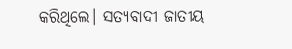କରିଥିଲେ। ସତ୍ଯବାଦୀ ଜାତୀୟ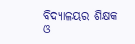ବିଦ୍ଯାଳୟର ଶିକ୍ଷକ ଓ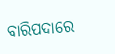ବାରିପଦାରେ